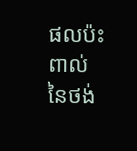ផលប៉ះពាល់ នៃថង់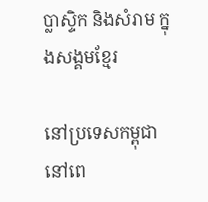ប្លាស្ទិក និងសំរាម ក្នុងសង្គមខ្មែរ

នៅប្រទេសកម្ពុជានៅពេ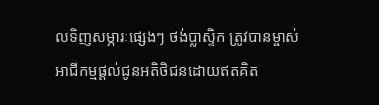លទិញសម្ភារៈផ្សេងៗ ថង់ប្លាស្ទិក ត្រូវបានម្ចាស់អាជីកម្មផ្តល់ជូនអតិថិជនដោយឥតគិត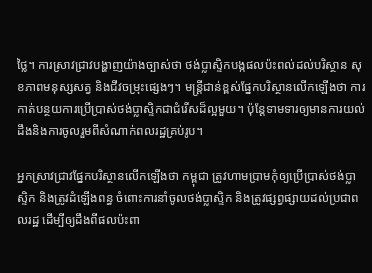ថ្លៃ។ ការស្រាវជ្រាវបង្ហាញយ៉ាងច្បាស់ថា ថង់ប្លាស្ទិកបង្កផលប៉ះពល់ដល់បរិស្ថាន សុខភាពមនុស្សសត្វ និងជីវចម្រុះផ្សេងៗ។ មន្រ្តីជាន់ខ្ពស់ផ្នែកបរិស្ថានលើកឡើងថា ការកាត់បន្ថយការប្រើប្រាស់ថង់ប្លាស្ទិកជាជំរើសដ៏ល្អមួយ។ ប៉ុន្តែទាមទារឲ្យមានការយល់ដឹងនិងការចូលរួមពីសំណាក់ពលរដ្ឋគ្រប់រូប។

អ្នកស្រាវជ្រាវផ្នែកបរិស្ថានលើកឡើងថា កម្ពុជា ត្រូវហាមប្រាមកុំឲ្យប្រើប្រាស់ថង់ប្លាស្ទិក និងត្រូវដំឡើងពន្ធ ចំពោះការនាំចូលថង់ប្លាស្ទិក និងត្រូវផ្សព្វផ្សាយដល់ប្រជាពលរដ្ឋ ដើម្បីឲ្យដឹងពីផលប៉ះពា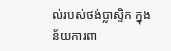ល់របស់ថង់ប្លាស្ទិក ក្នុងន័យការពា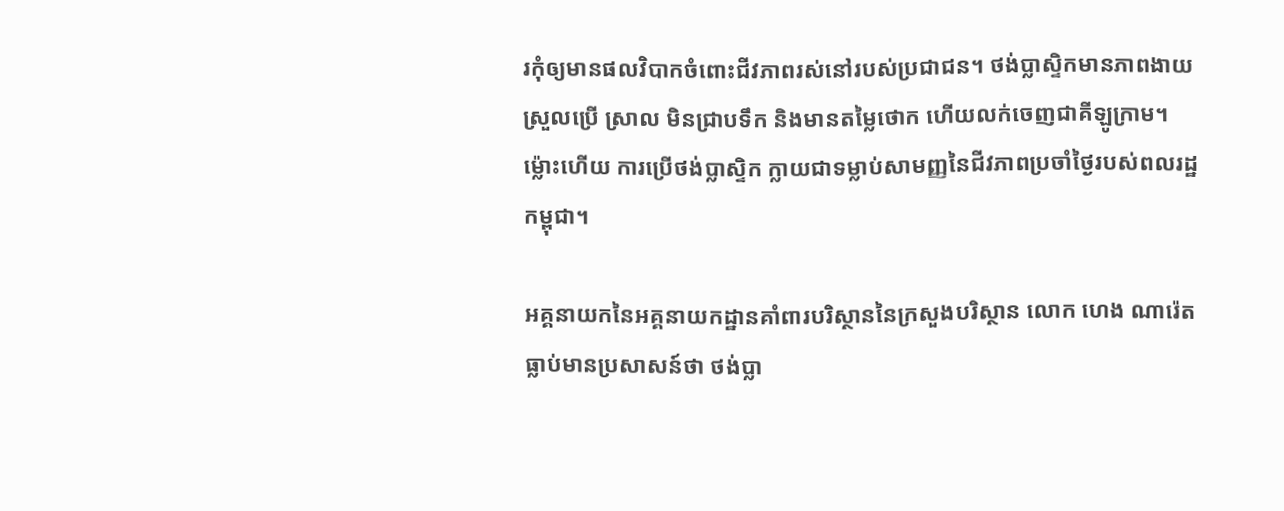រកុំឲ្យមានផលវិបាកចំពោះជីវភាពរស់នៅរបស់ប្រជាជន។ ថង់ប្លាស្ទិកមានភាពងាយស្រួលប្រើ ស្រាល មិនជ្រាបទឹក និងមានតម្លៃថោក ហើយលក់ចេញជាគីឡូក្រាម។ ម្ល៉ោះហើយ ការប្រើថង់ប្លាស្ទិក ក្លាយជាទម្លាប់សាមញ្ញនៃជីវភាពប្រចាំថ្ងៃរបស់ពលរដ្ឋកម្ពុជា។

អគ្គនាយកនៃអគ្គនាយកដ្ឋានគាំពារបរិស្ថាននៃក្រសួងបរិស្ថាន លោក ហេង ណារ៉េត ធ្លាប់មានប្រសាសន៍ថា ថង់ប្លា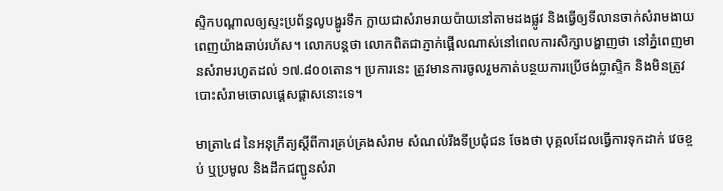ស្ទិកបណ្ដាលឲ្យស្ទះប្រព័ន្ធលូបង្ហូរទឹក ក្លាយជាសំរាមរាយប៉ាយនៅតាមដងផ្លូវ និងធ្វើឲ្យទីលានចាក់សំរាមងាយពេញយ៉ាងឆាប់រហ័ស។ លោកបន្តថា លោកពិតជាភ្ញាក់ផ្អើលណាស់នៅពេលការសិក្សាបង្ហាញថា នៅភ្នំពេញមានសំរាមរហូតដល់ ១៧.៨០០តោន។ ប្រការនេះ ត្រូវមានការចូលរួមកាត់បន្ថយការប្រើថង់ប្លាស្ទិក និងមិនត្រូវបោះសំរាមចោលផ្ដេសផ្ដាសនោះទេ។

មាត្រា៤៨ នៃអនុក្រឹត្យស្ដីពីការគ្រប់គ្រងសំរាម សំណល់រឹងទីប្រជុំជន ចែងថា បុគ្គលដែលធ្វើការទុកដាក់ វេចខ្ចប់ ឬប្រមូល និងដឹកជញ្ជូនសំរា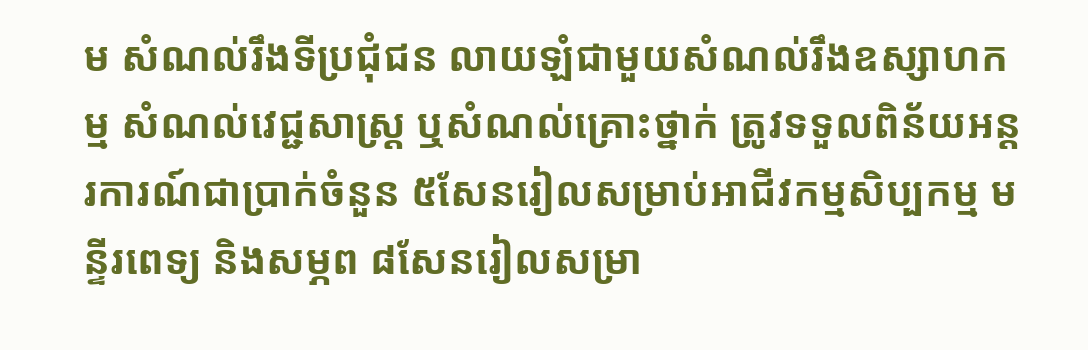ម សំណល់រឹងទីប្រជុំជន លាយឡំជាមួយសំណល់រឹងឧស្សាហកម្ម សំណល់វេជ្ជសាស្ត្រ ឬសំណល់គ្រោះថ្នាក់ ត្រូវទទួលពិន័យអន្តរការណ៍ជាប្រាក់ចំនួន ៥សែនរៀលសម្រាប់អាជីវកម្មសិប្បកម្ម មន្ទីរពេទ្យ និងសម្ភព ៨សែនរៀលសម្រា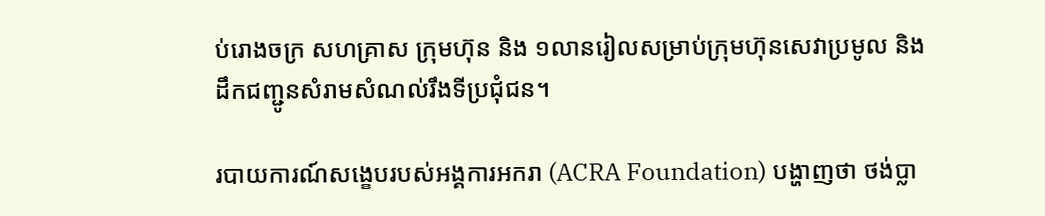ប់រោងចក្រ សហគ្រាស ក្រុមហ៊ុន និង ១លានរៀលសម្រាប់ក្រុមហ៊ុនសេវាប្រមូល និងដឹកជញ្ជូនសំរាមសំណល់រឹងទីប្រជុំជន។

របាយការណ៍សង្ខេបរបស់អង្គការអករា (ACRA Foundation) បង្ហាញថា ថង់ប្លា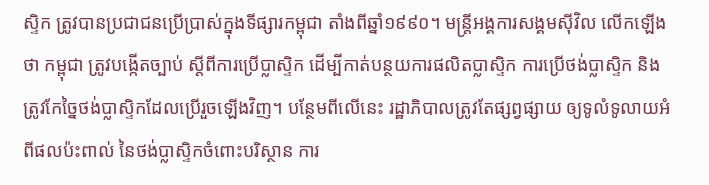ស្ទិក ត្រូវបានប្រជាជនប្រើប្រាស់ក្នុងទីផ្សារកម្ពុជា តាំងពីឆ្នាំ១៩៩០។ មន្ត្រីអង្គការសង្គមស៊ីវិល លើកឡើងថា កម្ពុជា ត្រូវបង្កើតច្បាប់ ស្ដីពីការប្រើប្លាស្ទិក ដើម្បីកាត់បន្ថយការផលិតប្លាស្ទិក ការប្រើថង់ប្លាស្ទិក និងត្រូវកែច្នៃថង់ប្លាស្ទិកដែលប្រើរួចឡើងវិញ។ បន្ថែមពីលើនេះ រដ្ឋាភិបាលត្រូវតែផ្សព្វផ្សាយ ឲ្យទូលំទូលាយអំពីផលប៉ះពាល់ នៃថង់ប្លាស្ទិកចំពោះបរិស្ថាន ការ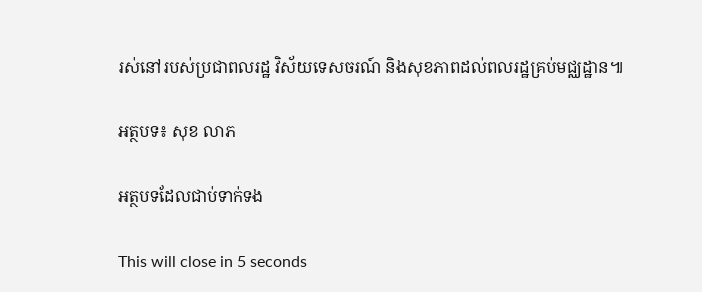រស់នៅរបស់ប្រជាពលរដ្ឋ វិស័យទេសចរណ៍ និងសុខភាពដល់ពលរដ្ឋគ្រប់មជ្ឈដ្ឋាន៕

អត្ថបទ៖ សុខ លាភ

អត្ថបទដែលជាប់ទាក់ទង

This will close in 5 seconds